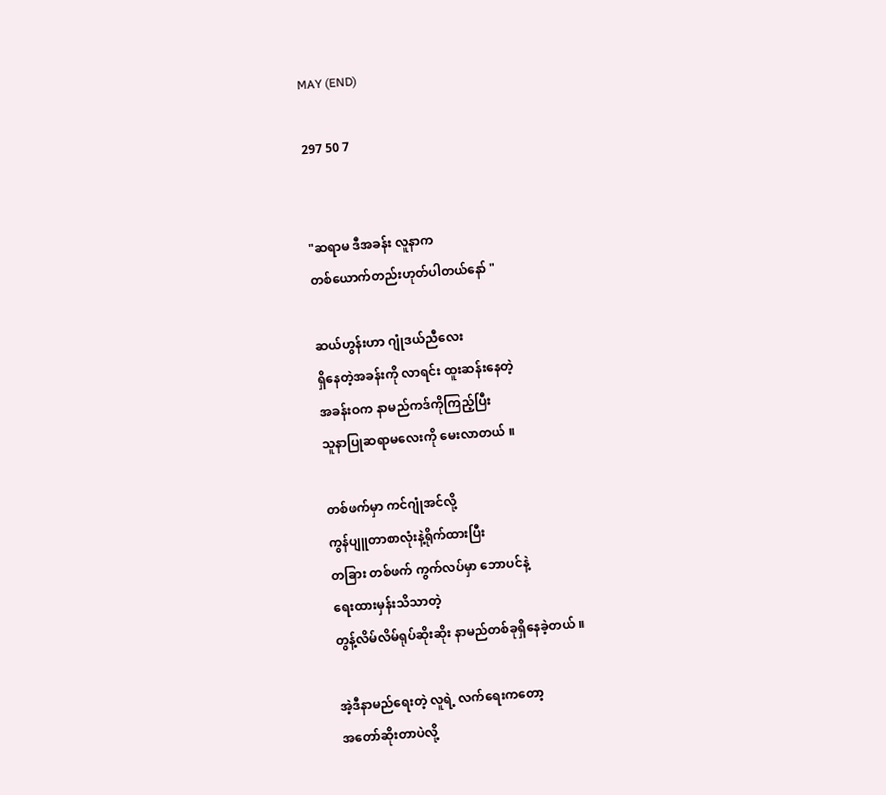MAY (END)

297 50 7


"ဆရာမ ဒီအခန်း လူနာက
တစ်ယောက်တည်းဟုတ်ပါတယ်နော် "

ဆယ်ဟွန်းဟာ ဂျုံဒယ်ညီလေး
ရှိနေတဲ့အခန်းကို လာရင်း ထူးဆန်းနေတဲ့
အခန်းဝက နာမည်ကဒ်ကိုကြည့်ပြီး
သူနာပြုဆရာမလေးကို မေးလာတယ် ။

တစ်ဖက်မှာ ကင်ဂျုံအင်လို့
ကွန်ပျူတာစာလုံးနဲ့ရိုက်ထားပြီး
တခြား တစ်ဖက် ကွက်လပ်မှာ ဘောပင်နဲ့
ရေးထားမှန်းသိသာတဲ့
တွန့်လိမ်လိမ်ရုပ်ဆိုးဆိုး နာမည်တစ်ခုရှိနေခဲ့တယ် ။

အဲ့ဒီနာမည်ရေးတဲ့ လူရဲ့ လက်ရေးကတော့
အတော်ဆိုးတာပဲလို့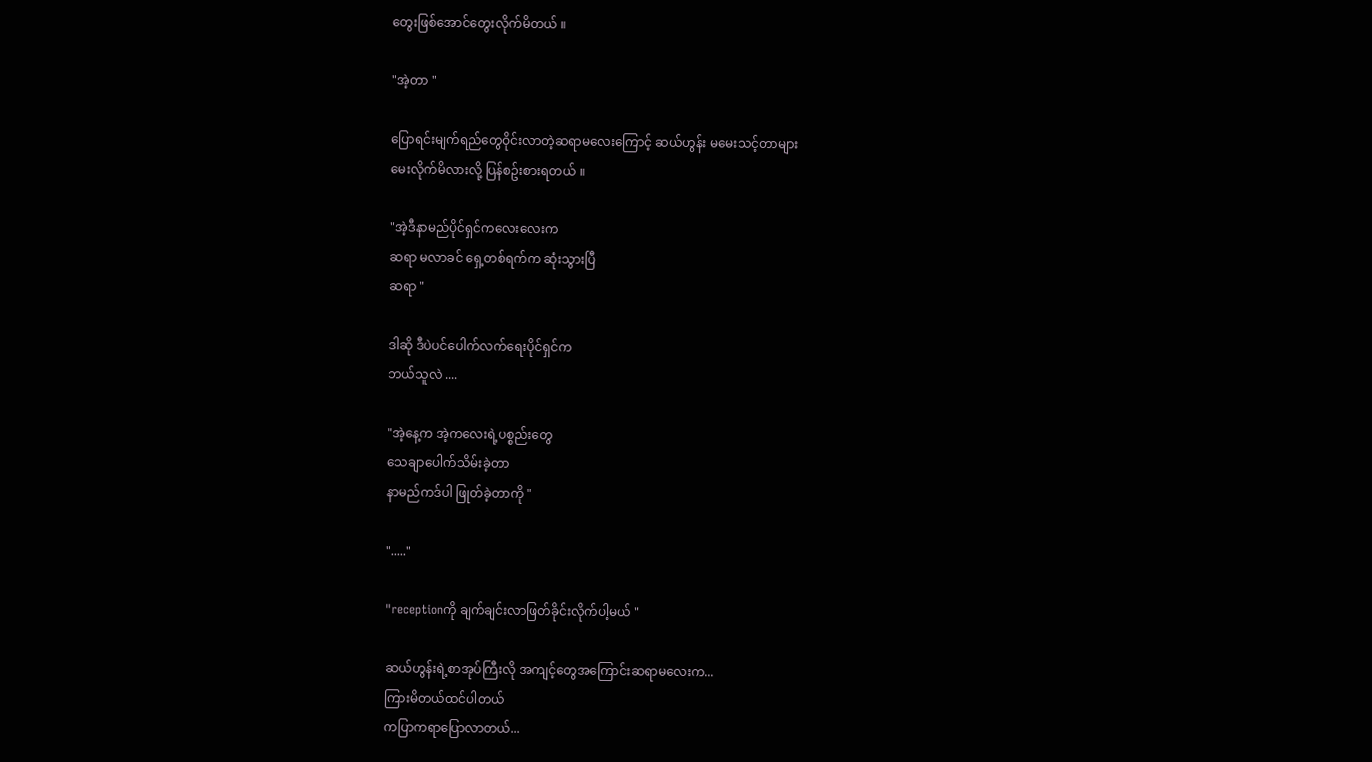တွေးဖြစ်အောင်တွေးလိုက်မိတယ် ။

"အဲ့တာ "

ပြောရင်းမျက်ရည်တွေဝိုင်းလာတဲ့ဆရာမလေးကြောင့် ဆယ်ဟွန်း မမေးသင့်တာများ
မေးလိုက်မိလားလို့ ပြန်စဥ်းစားရတယ် ။

"အဲ့ဒီနာမည်ပိုင်ရှင်ကလေးလေးက
ဆရာ မလာခင် ရှေ့တစ်ရက်က ဆုံးသွားပြီ
ဆရာ "

ဒါဆို ဒီပဲပင်ပေါက်လက်ရေးပိုင်ရှင်က
ဘယ်သူလဲ ....

"အဲ့နေ့က အဲ့ကလေးရဲ့ပစ္စည်းတွေ
သေချာပေါက်သိမ်းခဲ့တာ
နာမည်ကဒ်ပါ ဖြုတ်ခဲ့တာကို "

"....."

"receptionကို ချက်ချင်းလာဖြတ်ခိုင်းလိုက်ပါ့မယ် "

ဆယ်ဟွန်းရဲ့စာအုပ်ကြီးလို အကျင့်တွေအကြောင်းဆရာမလေးက...
ကြားမိတယ်ထင်ပါတယ်
ကပြာကရာပြောလာတယ်...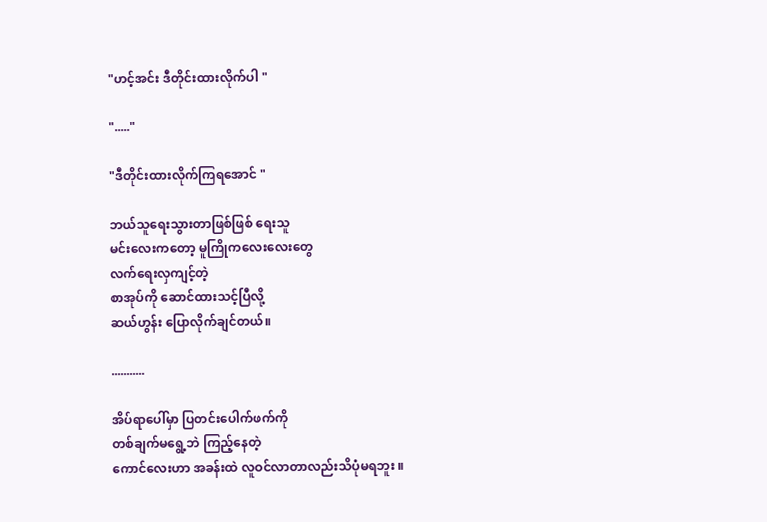"ဟင့်အင်း ဒီတိုင်းထားလိုက်ပါ "

"....."

"ဒီတိုင်းထားလိုက်ကြရအောင် "

ဘယ်သူရေးသွားတာဖြစ်ဖြစ် ရေးသူ
မင်းလေးကတော့ မူကြိုကလေးလေးတွေ
လက်ရေးလှကျင့်တဲ့
စာအုပ်ကို ဆောင်ထားသင့်ပြီလို့
ဆယ်ဟွန်း ပြောလိုက်ချင်တယ်။

...........

အိပ်ရာပေါ်မှာ ပြတင်းပေါက်ဖက်ကို
တစ်ချက်မရွေ့ဘဲ ကြည့်နေတဲ့
ကောင်လေးဟာ အခန်းထဲ လူဝင်လာတာလည်းသိပုံမရဘူး ။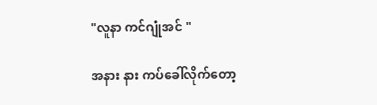"လူနာ ကင်ဂျုံအင် "

အနား နား ကပ်ခေါ်လိုက်တော့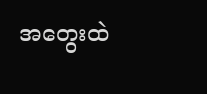အတွေးထဲ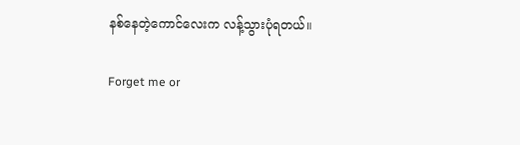နစ်နေတဲ့ကောင်လေးက လန့်သွားပုံရတယ်။

Forget me or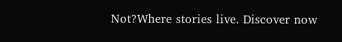Not?Where stories live. Discover now